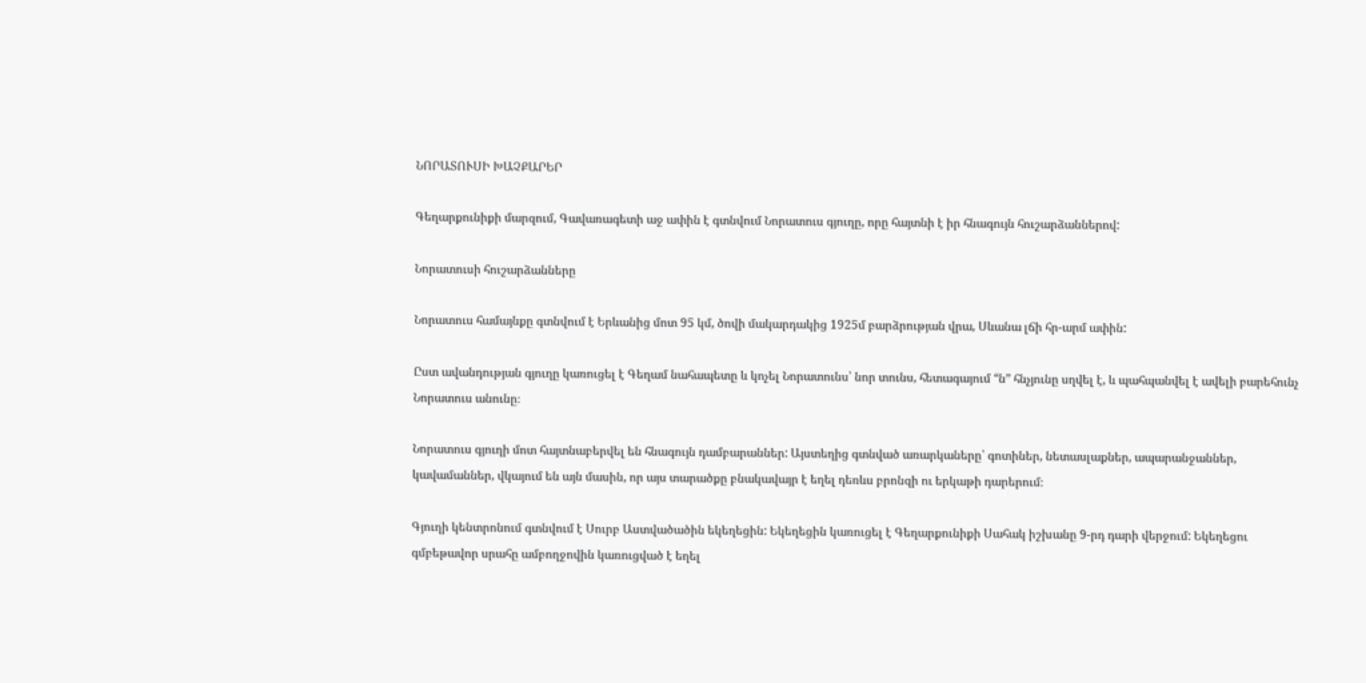ՆՈՐԱՏՈՒՍԻ ԽԱՉՔԱՐԵՐ

Գեղարքունիքի մարզում, Գավառագետի աջ ափին է գտնվում Նորատուս գյուղը, որը հայտնի է իր հնագույն հուշարձաններով:

Նորատուսի հուշարձանները

Նորատուս համայնքը գտնվում է Երևանից մոտ 95 կմ, ծովի մակարդակից 1925մ բարձրության վրա, Սևանա լճի հր-արմ ափին:

Ըստ ավանդության գյուղը կառուցել է Գեղամ նահապետը և կոչել Նորատունս՝ նոր տունս, հետագայում “ն” հնչյունը սղվել է, և պահպանվել է ավելի բարեհունչ Նորատուս անունը։

Նորատուս գյուղի մոտ հայտնաբերվել են հնագույն դամբարաններ: Այստեղից գտնված առարկաները՝ գոտիներ, նետասլաքներ, ապարանջաններ, կավամաններ, վկայում են այն մասին, որ այս տարածքը բնակավայր է եղել դեռևս բրոնզի ու երկաթի դարերում։

Գյուղի կենտրոնում գտնվում է Սուրբ Աստվածածին եկեղեցին: Եկեղեցին կառուցել է Գեղարքունիքի Սահակ իշխանը 9-րդ դարի վերջում: Եկեղեցու գմբեթավոր սրահը ամբողջովին կառուցված է եղել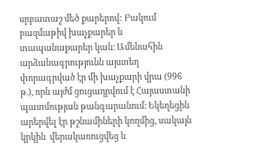սրբատաշ մեծ քարերով: Բակում բազմաթիվ խաչքարեր և տապանաքարեր կան։ Ամենահին արձանագրությունն այստեղ փորագրված էր մի խաչքարի վրա (996 թ.), որն այժմ ցուցադրվում է Հայաստանի պատմության թանգարանում։ Եկեղեցին արերվել էր թշնամիների կողմից, սակայն կրկին  վերակառուցվեց և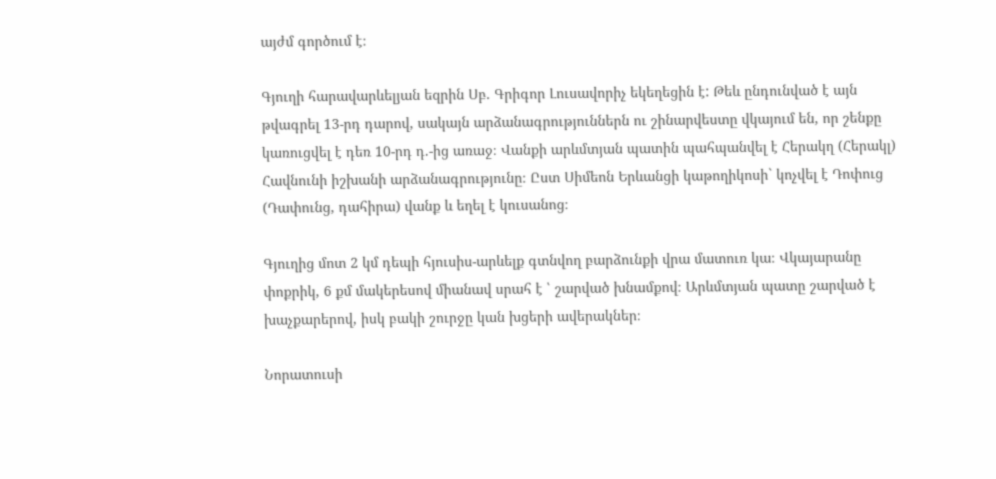այժմ գործում է։

Գյուղի հարավարևելյան եզրին Սբ. Գրիգոր Լուսավորիչ եկեղեցին է: Թեև ընդունված է այն թվագրել 13-րդ դարով, սակայն արձանագրություններն ու շինարվեստը վկայում են, որ շենքը կառուցվել է դեռ 10-րդ դ.-ից առաջ։ Վանքի արևմտյան պատին պահպանվել է Հերակղ (Հերակլ) Հավնունի իշխանի արձանագրությունը։ Ըստ Սիմեոն Երևանցի կաթողիկոսի` կոչվել է Դոփուց (Դափունց, դահիրա) վանք և եղել է կուսանոց։

Գյուղից մոտ 2 կմ դեպի հյուսիս-արևելք գտնվող բարձունքի վրա մատուռ կա։ Վկայարանը փոքրիկ, 6 քմ մակերեսով միանավ սրահ է ՝ շարված խնամքով։ Արևմտյան պատը շարված է խաչքարերով, իսկ բակի շուրջը կան խցերի ավերակներ։

Նորատուսի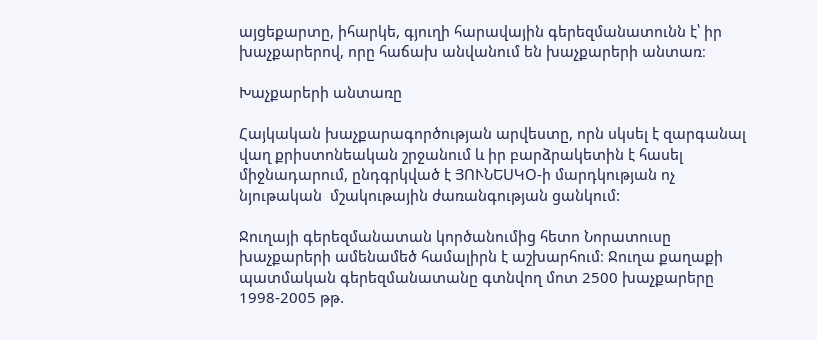այցեքարտը, իհարկե, գյուղի հարավային գերեզմանատունն է՝ իր խաչքարերով, որը հաճախ անվանում են խաչքարերի անտառ։

Խաչքարերի անտառը

Հայկական խաչքարագործության արվեստը, որն սկսել է զարգանալ վաղ քրիստոնեական շրջանում և իր բարձրակետին է հասել միջնադարում, ընդգրկված է ՅՈՒՆԵՍԿՕ-ի մարդկության ոչ նյութական  մշակութային ժառանգության ցանկում:

Ջուղայի գերեզմանատան կործանումից հետո Նորատուսը խաչքարերի ամենամեծ համալիրն է աշխարհում։ Ջուղա քաղաքի պատմական գերեզմանատանը գտնվող մոտ 2500 խաչքարերը 1998-2005 թթ.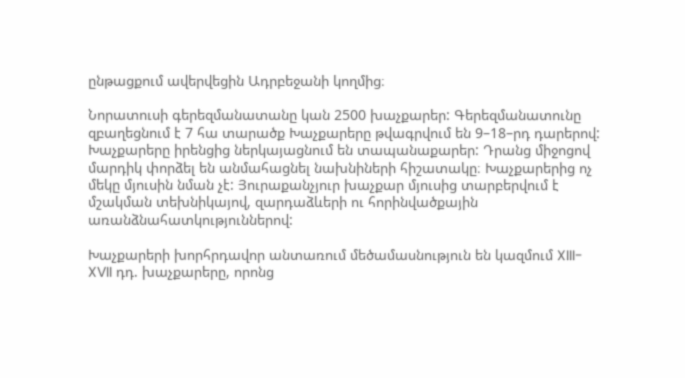ընթացքում ավերվեցին Ադրբեջանի կողմից։

Նորատուսի գերեզմանատանը կան 2500 խաչքարեր: Գերեզմանատունը  զբաղեցնում է 7 հա տարածք Խաչքարերը թվագրվում են 9–18–րդ դարերով: Խաչքարերը իրենցից ներկայացնում են տապանաքարեր: Դրանց միջոցով մարդիկ փորձել են անմահացնել նախնիների հիշատակը։ Խաչքարերից ոչ մեկը մյուսին նման չէ: Յուրաքանչյուր խաչքար մյուսից տարբերվում է մշակման տեխնիկայով, զարդաձևերի ու հորինվածքային առանձնահատկություններով:

Խաչքարերի խորհրդավոր անտառում մեծամասնություն են կազմում XIII-XVII դդ. խաչքարերը, որոնց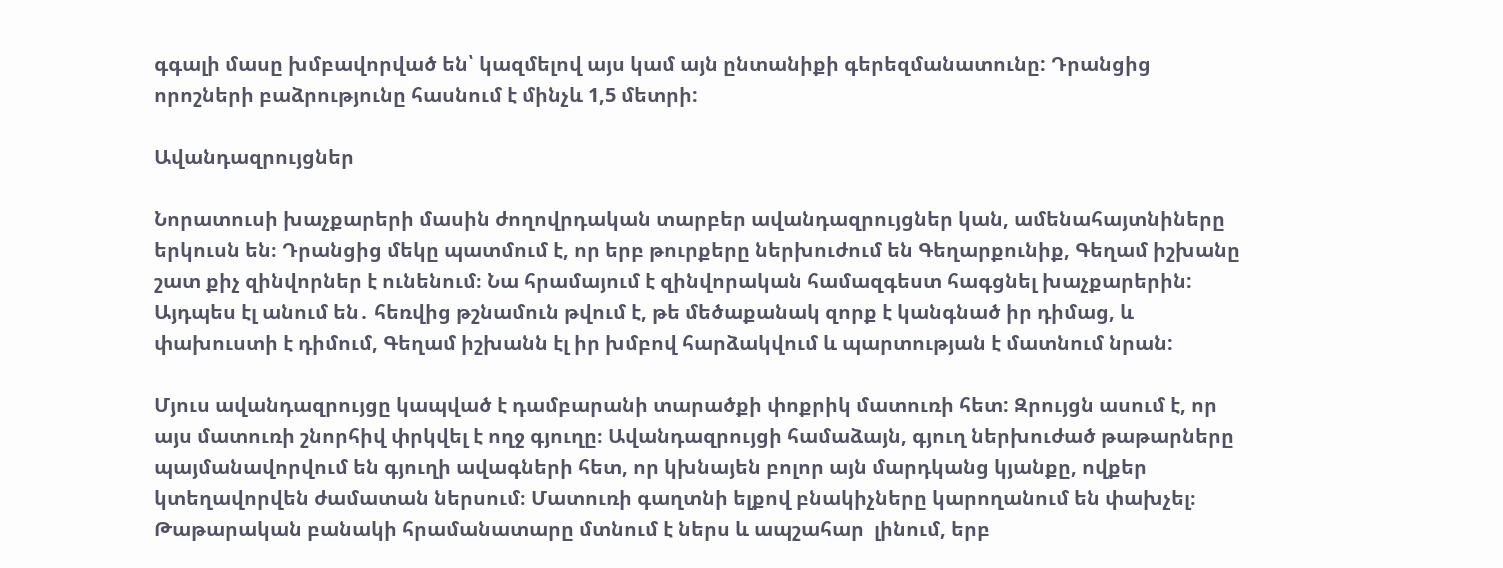գգալի մասը խմբավորված են՝ կազմելով այս կամ այն ընտանիքի գերեզմանատունը: Դրանցից որոշների բաձրությունը հասնում է մինչև 1,5 մետրի:

Ավանդազրույցներ

Նորատուսի խաչքարերի մասին ժողովրդական տարբեր ավանդազրույցներ կան, ամենահայտնիները երկուսն են։ Դրանցից մեկը պատմում է, որ երբ թուրքերը ներխուժում են Գեղարքունիք, Գեղամ իշխանը շատ քիչ զինվորներ է ունենում։ Նա հրամայում է զինվորական համազգեստ հագցնել խաչքարերին: Այդպես էլ անում են․ հեռվից թշնամուն թվում է, թե մեծաքանակ զորք է կանգնած իր դիմաց, և փախուստի է դիմում, Գեղամ իշխանն էլ իր խմբով հարձակվում և պարտության է մատնում նրան:

Մյուս ավանդազրույցը կապված է դամբարանի տարածքի փոքրիկ մատուռի հետ: Զրույցն ասում է, որ այս մատուռի շնորհիվ փրկվել է ողջ գյուղը։ Ավանդազրույցի համաձայն, գյուղ ներխուժած թաթարները պայմանավորվում են գյուղի ավագների հետ, որ կխնայեն բոլոր այն մարդկանց կյանքը, ովքեր կտեղավորվեն ժամատան ներսում։ Մատուռի գաղտնի ելքով բնակիչները կարողանում են փախչել։ Թաթարական բանակի հրամանատարը մտնում է ներս և ապշահար  լինում, երբ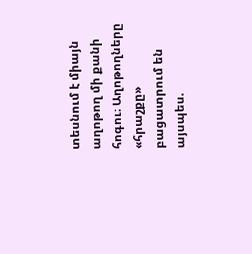տեսնում է միայն աղոթող մի քանի հոգու։ Աղոթողները «հրաշքը» բացատրում են այսպես.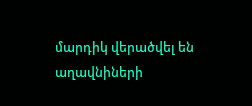մարդիկ վերածվել են աղավնիների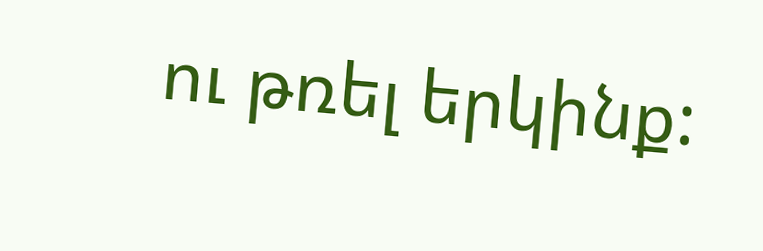ու թռել երկինք: